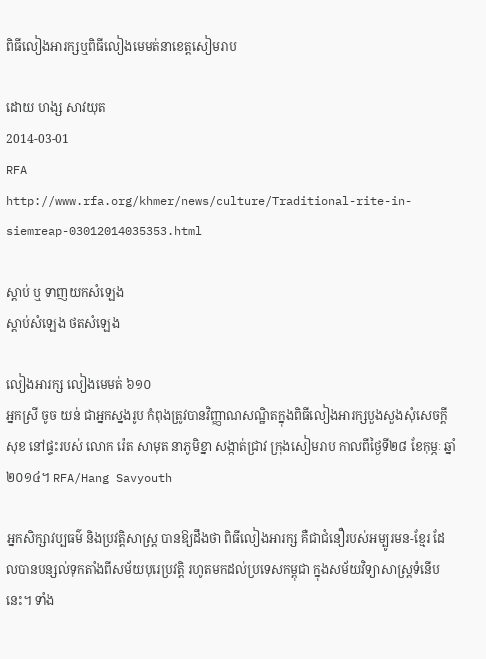ពិធីលៀងអារក្សឬពិធីលៀងមេមត់នាខេត្តសៀមរាប

ដោយ ហង្ស សាវយុត
2014-03-01
RFA
http://www.rfa.org/khmer/news/culture/Traditional-rite-in-siemreap-03012014035353.html

ស្ដាប់ ឬ ទាញយកសំឡេង
ស្តាប់សំឡេង ថតសំឡេង

លៀងអារក្ស លៀងមេមត់ ៦១០
អ្នកស្រី ចូច យន់ ជាអ្នកស្នងរូប កំពុងត្រូវបានវិញ្ញាណសណ្ឋិតក្នុងពិធីលៀងអារក្សបួងសួងសុំសេចក្តីសុខ នៅផ្ទះរបស់ លោក រ៉េត សាមុត នាភូមិខ្នា សង្កាត់ជ្រាវ ក្រុងសៀមរាប កាលពីថ្ងៃទី២៨ ខែកុម្ភៈ ឆ្នាំ២០១៤។ RFA/Hang Savyouth

អ្នកសិក្សាវប្បធម៌ និងប្រវត្តិសាស្ត្រ បានឱ្យដឹងថា ពិធីលៀងអារក្ស គឺជាជំនឿរបស់អម្បូរមន-ខ្មែរ ដែលបានបន្សល់ទុកតាំងពីសម័យបុរេប្រវត្តិ រហូតមកដល់ប្រទេសកម្ពុជា ក្នុងសម័យវិទ្យាសាស្ត្រទំនើបនេះ។ ទាំង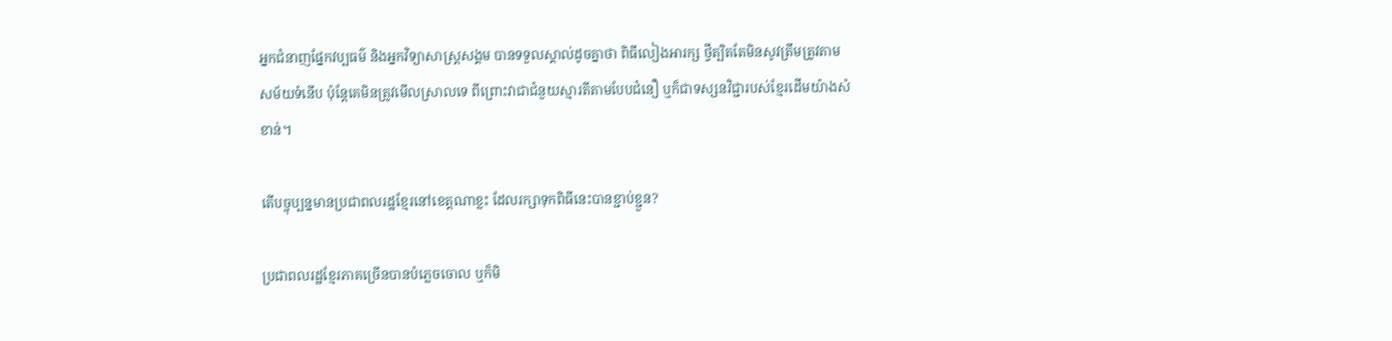អ្នកជំនាញផ្នែកវប្បធម៌ និងអ្នកវិទ្យាសាស្ត្រសង្គម បានទទួលស្គាល់ដូចគ្នាថា ពិធីលៀងអារក្ស ថ្វីត្បិតតែមិនសូវត្រឹមត្រូវតាមសម័យទំនើប ប៉ុន្តែគេមិនត្រូវមើលស្រាលទេ ពីព្រោះវាជាជំនួយស្មារតីតាមបែបជំនឿ ឬក៏ជាទស្សនវិជ្ជារបស់ខ្មែរដើមយ៉ាងសំខាន់។

តើបច្ចុប្បន្នមានប្រជាពលរដ្ឋខ្មែរនៅខេត្តណាខ្លះ ដែលរក្សាទុកពិធីនេះបានខ្ជាប់ខ្ជួន?

ប្រជាពលរដ្ឋខ្មែរភាគច្រើនបានបំភ្លេចចោល ឬក៏មិ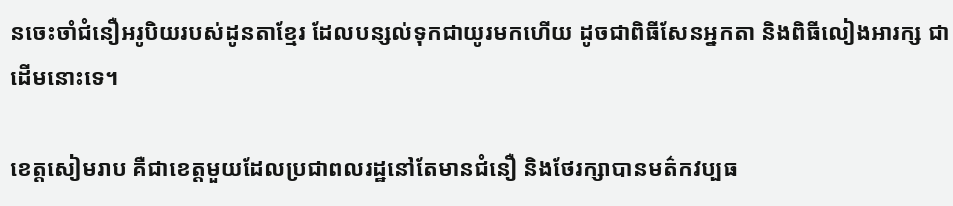នចេះចាំជំនឿអរូបិយរបស់ដូនតាខ្មែរ ដែលបន្សល់ទុកជាយូរមកហើយ ដូចជាពិធីសែនអ្នកតា និងពិធីលៀងអារក្ស ជាដើមនោះទេ។

ខេត្តសៀមរាប គឺជាខេត្តមួយដែលប្រជាពលរដ្ឋនៅតែមានជំនឿ និងថែរក្សាបានមត៌កវប្បធ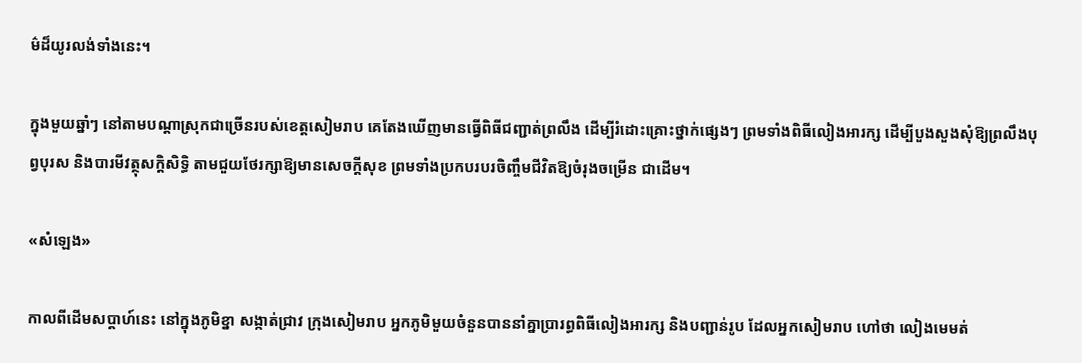ម៌ដ៏យូរលង់ទាំងនេះ។

ក្នុងមួយឆ្នាំៗ នៅតាមបណ្ដាស្រុកជាច្រើនរបស់ខេត្តសៀមរាប គេតែងឃើញមានធ្វើពិធីជញ្ជាត់ព្រលឹង ដើម្បីរំដោះគ្រោះថ្នាក់ផ្សេងៗ ព្រមទាំងពិធីលៀងអារក្ស ដើម្បីបួងសួងសុំឱ្យព្រលឹងបុព្វបុរស និងបារមីវត្ថុសក្ដិសិទ្ធិ តាមជួយថែរក្សាឱ្យមានសេចក្ដីសុខ ព្រមទាំងប្រកបរបរចិញ្ចឹមជីវិតឱ្យចំរុងចម្រើន ជាដើម។

«សំឡេង»

កាលពីដើមសប្ដាហ៍នេះ នៅក្នុងភូមិខ្នា សង្កាត់ជ្រាវ ក្រុងសៀមរាប អ្នកភូមិមួយចំនួនបាននាំគ្នាប្រារព្ធពិធីលៀងអារក្ស និងបញ្ជាន់រូប ដែលអ្នកសៀមរាប ហៅថា លៀងមេមត់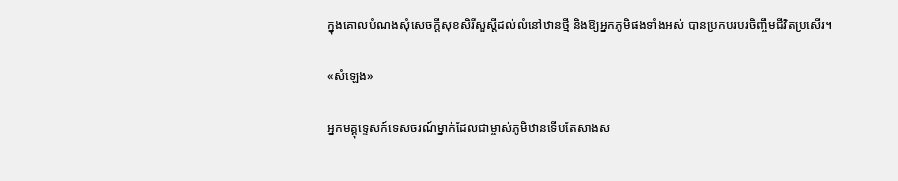ក្នុងគោលបំណងសុំសេចក្តីសុខសិរីសួស្ដីដល់លំនៅឋានថ្មី និងឱ្យអ្នកភូមិផងទាំងអស់ បានប្រកបរបរចិញ្ចឹមជីវិតប្រសើរ។

«សំឡេង»

អ្នកមគ្គុទ្ទេសក៍ទេសចរណ៍ម្នាក់ដែលជាម្ចាស់ភូមិឋានទើបតែសាងស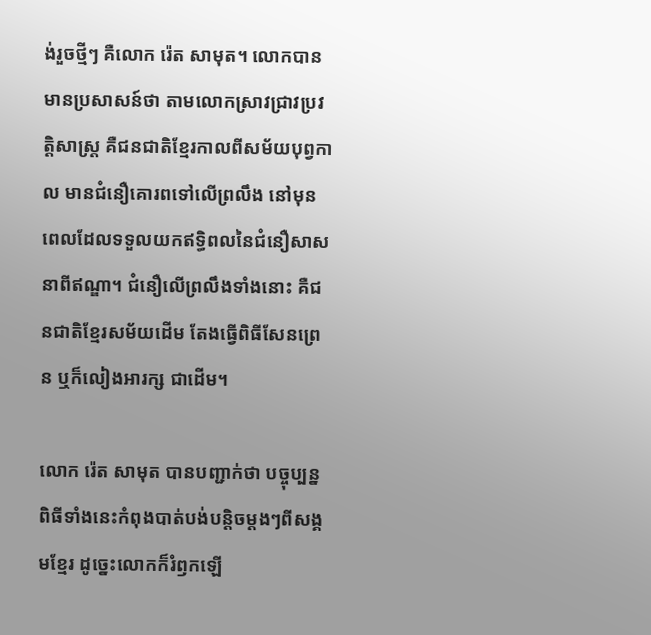ង់រួចថ្មីៗ គឺលោក រ៉េត សាមុត។ លោកបានមានប្រសាសន៍ថា តាមលោកស្រាវជ្រាវប្រវត្តិសាស្ត្រ គឺជនជាតិខ្មែរកាលពីសម័យបុព្វកាល មានជំនឿគោរពទៅលើព្រលឹង នៅមុនពេលដែលទទួលយកឥទ្ធិពលនៃជំនឿសាសនាពីឥណ្ឌា។ ជំនឿលើព្រលឹងទាំងនោះ គឺជនជាតិខ្មែរសម័យដើម តែងធ្វើពិធីសែនព្រេន ឬក៏លៀងអារក្ស ជាដើម។

លោក រ៉េត សាមុត បានបញ្ជាក់ថា បច្ចុប្បន្ន ពិធីទាំងនេះកំពុងបាត់បង់បន្តិចម្ដងៗពីសង្គមខ្មែរ ដូច្នេះលោកក៏រំឭកឡើ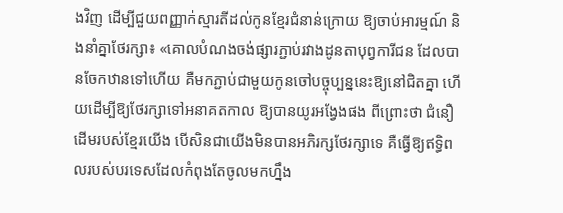ងវិញ ដើម្បីជួយពញ្ញាក់ស្មារតីដល់កូនខ្មែរជំនាន់ក្រោយ ឱ្យចាប់អារម្មណ៍ និងនាំគ្នាថែរក្សា៖ «គោលបំណងចង់ផ្សារភ្ជាប់រវាងដូនតាបុព្វការីជន ដែលបានចែកឋានទៅហើយ គឺមកភ្ជាប់ជាមួយកូនចៅបច្ចុប្បន្ននេះឱ្យនៅជិតគ្នា ហើយដើម្បីឱ្យថែរក្សាទៅអនាគតកាល ឱ្យបានយូរអង្វែងផង ពីព្រោះថា ជំនឿដើមរបស់ខ្មែរយើង បើសិនជាយើងមិនបានអភិរក្សថែរក្សាទេ គឺធ្វើឱ្យឥទ្ធិពលរបស់បរទេសដែលកំពុងតែចូលមកហ្នឹង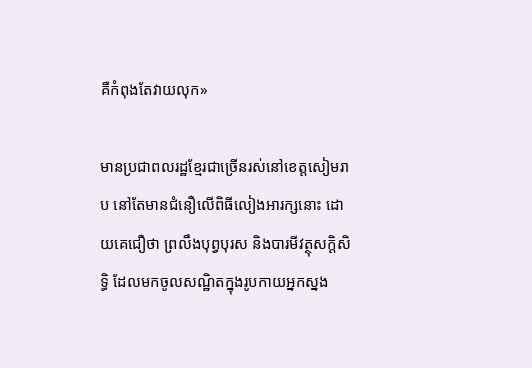គឺកំពុងតែវាយលុក»

មានប្រជាពលរដ្ឋខ្មែរជាច្រើនរស់នៅខេត្តសៀមរាប នៅតែមានជំនឿលើពិធីលៀងអារក្សនោះ ដោយគេជឿថា ព្រលឹងបុព្វបុរស និងបារមីវត្ថុសក្ដិសិទ្ធិ ដែលមកចូលសណ្ឋិតក្នុងរូបកាយអ្នកស្នង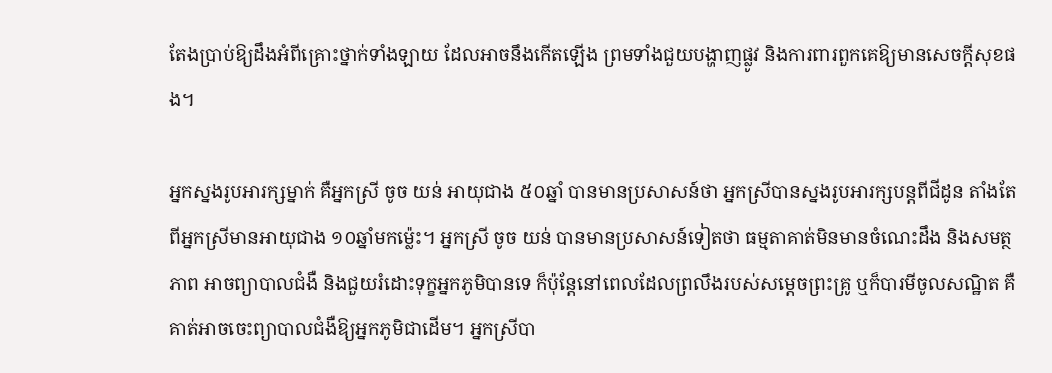តែងប្រាប់ឱ្យដឹងអំពីគ្រោះថ្នាក់ទាំងឡាយ ដែលអាចនឹងកើតឡើង ព្រមទាំងជួយបង្ហាញផ្លូវ និងការពារពួកគេឱ្យមានសេចក្តីសុខផង។

អ្នកស្នងរូបអារក្សម្នាក់ គឺអ្នកស្រី ចូច យន់ អាយុជាង ៥០ឆ្នាំ បានមានប្រសាសន៍ថា អ្នកស្រីបានស្នងរូបអារក្សបន្តពីជីដូន តាំងតែពីអ្នកស្រីមានអាយុជាង ១០ឆ្នាំមកម្ល៉េះ។ អ្នកស្រី ចូច យន់ បានមានប្រសាសន៍ទៀតថា ធម្មតាគាត់មិនមានចំណេះដឹង និងសមត្ថភាព អាចព្យាបាលជំងឺ និងជួយរំដោះទុក្ខអ្នកភូមិបានទេ ក៏ប៉ុន្តែនៅពេលដែលព្រលឹងរបស់សម្ដេចព្រះគ្រូ ឬក៏បារមីចូលសណ្ឋិត គឺគាត់អាចចេះព្យាបាលជំងឺឱ្យអ្នកភូមិជាដើម។ អ្នកស្រីបា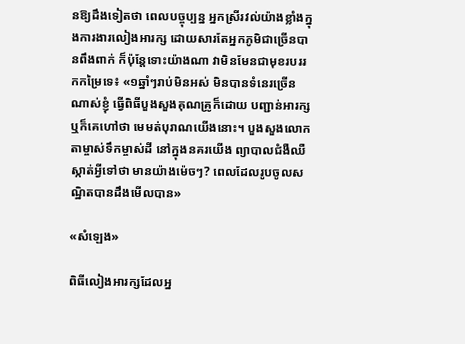នឱ្យដឹងទៀតថា ពេលបច្ចុប្បន្ន អ្នកស្រីរវល់យ៉ាងខ្លាំងក្នុងការងារលៀងអារក្ស ដោយសារតែអ្នកភូមិជាច្រើនបានពឹងពាក់ ក៏ប៉ុន្តែទោះយ៉ាងណា វាមិនមែនជាមុខរបររកកម្រៃទេ៖ «១ឆ្នាំៗរាប់មិនអស់ មិនបានទំនេរច្រើនណាស់ខ្ញុំ ធ្វើពិធីបួងសួងគុណគ្រូក៏ដោយ បញ្ជាន់អារក្ស ឬក៏គេហៅថា មេមត់បុរាណយើងនោះ។ បួងសួងលោកតាម្ចាស់ទឹកម្ចាស់ដី នៅក្នុងនគរយើង ព្យាបាលជំងឺឈឺស្កាត់អ្វីទៅថា មានយ៉ាងម៉េចៗ? ពេលដែលរូបចូលសណ្ឋិតបានដឹងមើលបាន»

«សំឡេង»

ពិធីលៀងអារក្សដែលអ្ន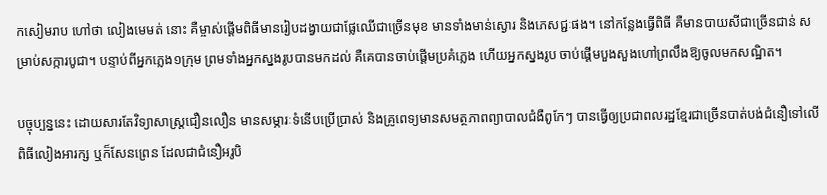កសៀមរាប ហៅថា លៀងមេមត់ នោះ គឺម្ចាស់ផ្ដើមពិធីមានរៀបដង្វាយជាផ្លែឈើជាច្រើនមុខ មានទាំងមាន់ស្ងោរ និងភេសជ្ជៈផង។ នៅកន្លែងធ្វើពិធី គឺមានបាយសីជាច្រើនជាន់ សម្រាប់សក្ការបូជា។ បន្ទាប់ពីអ្នកភ្លេង១ក្រុម ព្រមទាំងអ្នកស្នងរូបបានមកដល់ គឺគេបានចាប់ផ្ដើមប្រគំភ្លេង ហើយអ្នកស្នងរូប ចាប់ផ្ដើមបួងសួងហៅព្រលឹងឱ្យចូលមកសណ្ឋិត។

បច្ចុប្បន្ននេះ ដោយសារតែវិទ្យាសាស្ត្រជឿនលឿន មានសម្ភារៈទំនើបប្រើប្រាស់ និងគ្រូពេទ្យមានសមត្ថភាពព្យាបាលជំងឺពូកែៗ បានធ្វើឲ្យប្រជាពលរដ្ឋខ្មែរជាច្រើនបាត់បង់ជំនឿទៅលើពិធីលៀងអារក្ស ឬក៏សែនព្រេន ដែលជាជំនឿអរូបិ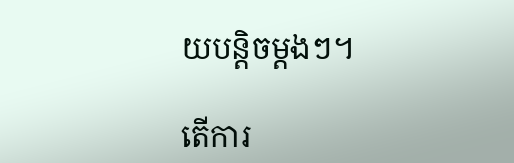យបន្តិចម្ដងៗ។

តើការ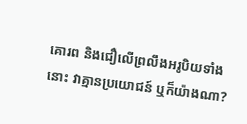គោរព និងជឿលើព្រលឹងអរូបិយទាំងនោះ វាគ្មានប្រយោជន៍ ឬក៏យ៉ាងណា?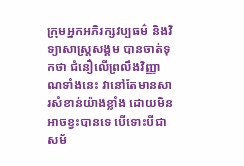ក្រុមអ្នកអភិរក្សវប្បធម៌ និងវិទ្យាសាស្ត្រសង្គម បានចាត់ទុកថា ជំនឿលើព្រលឹងវិញ្ញាណទាំងនេះ វានៅតែមានសារសំខាន់យ៉ាងខ្លាំង ដោយមិនអាចខ្វះបានទេ បើទោះបីជាសម័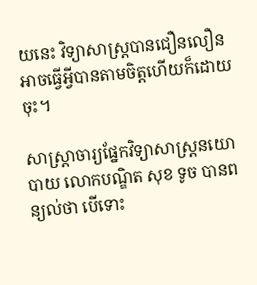យនេះ វិទ្យាសាស្ត្របានជឿនលឿនអាចធ្វើអ្វីបានតាមចិត្តហើយក៏ដោយចុះ។

សាស្ត្រាចារ្យផ្នែកវិទ្យាសាស្ត្រនយោបាយ លោកបណ្ឌិត សុខ ទូច បានពន្យល់ថា បើទោះ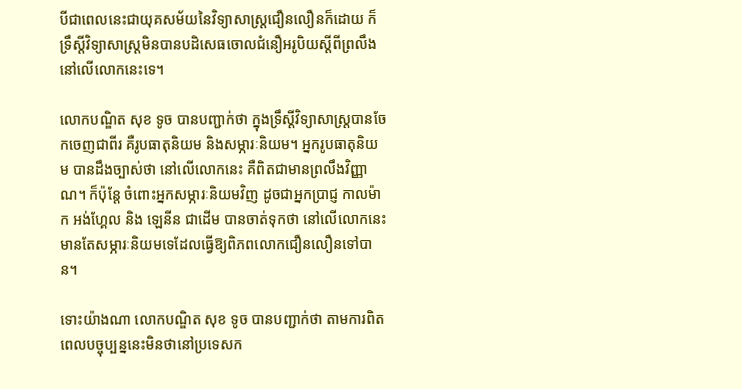បីជាពេលនេះជាយុគសម័យនៃវិទ្យាសាស្ត្រជឿនលឿនក៏ដោយ ក៏ទ្រឹស្ដីវិទ្យាសាស្ត្រមិនបានបដិសេធចោលជំនឿអរូបិយស្ដីពីព្រលឹងនៅលើលោកនេះទេ។

លោកបណ្ឌិត សុខ ទូច បានបញ្ជាក់ថា ក្នុងទ្រឹស្ដីវិទ្យាសាស្ត្របានចែកចេញជាពីរ គឺរូបធាតុនិយម និងសម្ភារៈនិយម។ អ្នករូបធាតុនិយម បានដឹងច្បាស់ថា នៅលើលោកនេះ គឺពិតជាមានព្រលឹងវិញ្ញាណ។ ក៏ប៉ុន្តែ ចំពោះអ្នកសម្ភារៈនិយមវិញ ដូចជាអ្នកប្រាជ្ញ កាលម៉ាក អង់ហ្គែល និង ឡេនីន ជាដើម បានចាត់ទុកថា នៅលើលោកនេះមានតែសម្ភារៈនិយមទេដែលធ្វើឱ្យពិភពលោកជឿនលឿនទៅបាន។

ទោះយ៉ាងណា លោកបណ្ឌិត សុខ ទូច បានបញ្ជាក់ថា តាមការពិត ពេលបច្ចុប្បន្ននេះមិនថានៅប្រទេសក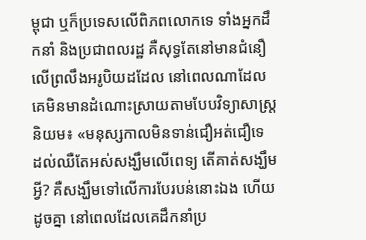ម្ពុជា ឬក៏ប្រទេសលើពិភពលោកទេ ទាំងអ្នកដឹកនាំ និងប្រជាពលរដ្ឋ គឺសុទ្ធតែនៅមានជំនឿលើព្រលឹងអរូបិយដដែល នៅពេលណាដែលគេមិនមានដំណោះស្រាយតាមបែបវិទ្យាសាស្ត្រនិយម៖ «មនុស្សកាលមិនទាន់ជឿអត់ជឿទេ ដល់ឈឺតែអស់សង្ឃឹមលើពេទ្យ តើគាត់សង្ឃឹមអ្វី? គឺសង្ឃឹមទៅលើការបែរបន់នោះឯង ហើយដូចគ្នា នៅពេលដែលគេដឹកនាំប្រ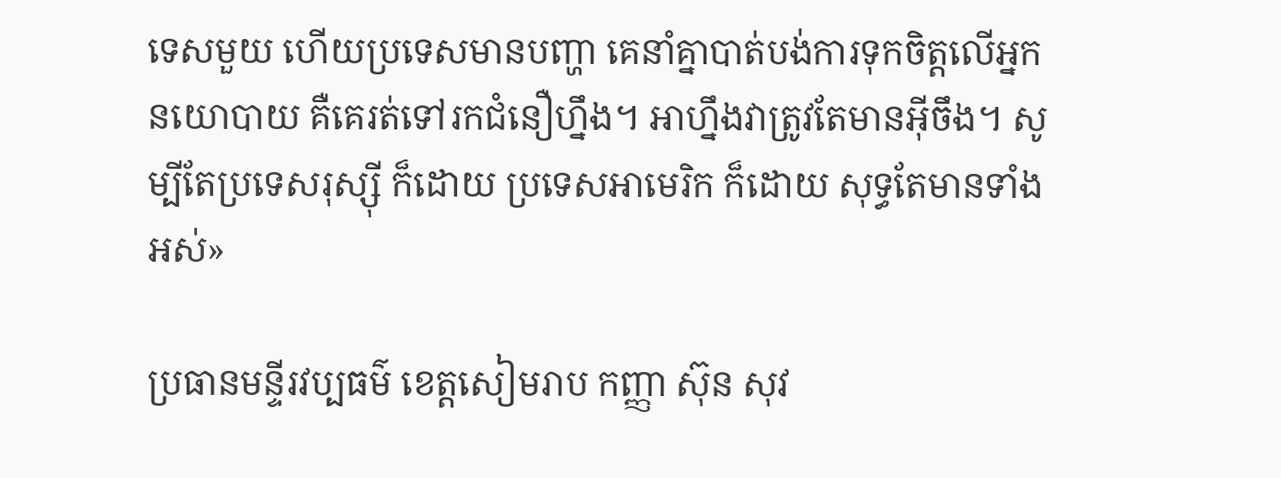ទេសមួយ ហើយប្រទេសមានបញ្ហា គេនាំគ្នាបាត់បង់ការទុកចិត្តលើអ្នកនយោបាយ គឺគេរត់ទៅរកជំនឿហ្នឹង។ អាហ្នឹងវាត្រូវតែមានអ៊ីចឹង។ សូម្បីតែប្រទេសរុស្ស៊ី ក៏ដោយ ប្រទេសអាមេរិក ក៏ដោយ សុទ្ធតែមានទាំងអស់»

ប្រធានមន្ទីរវប្បធម៌ ខេត្តសៀមរាប កញ្ញា ស៊ុន សុវ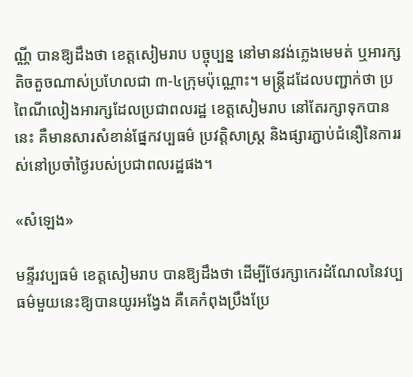ណ្ណី បានឱ្យដឹងថា ខេត្តសៀមរាប បច្ចុប្បន្ន នៅមានវង់ភ្លេងមេមត់ ឬអារក្សតិចតួចណាស់ប្រហែលជា ៣-៤ក្រុមប៉ុណ្ណោះ។ មន្ត្រីដដែលបញ្ជាក់ថា ប្រពៃណីលៀងអារក្សដែលប្រជាពលរដ្ឋ ខេត្តសៀមរាប នៅតែរក្សាទុកបាននេះ គឺមានសារសំខាន់ផ្នែកវប្បធម៌ ប្រវត្តិសាស្ត្រ និងផ្សារភ្ជាប់ជំនឿនៃការរស់នៅប្រចាំថ្ងៃរបស់ប្រជាពលរដ្ឋផង។

«សំឡេង»

មន្ទីរវប្បធម៌ ខេត្តសៀមរាប បានឱ្យដឹងថា ដើម្បីថែរក្សាកេរដំណែលនៃវប្បធម៌មួយនេះឱ្យបានយូរអង្វែង គឺគេកំពុងប្រឹងប្រែ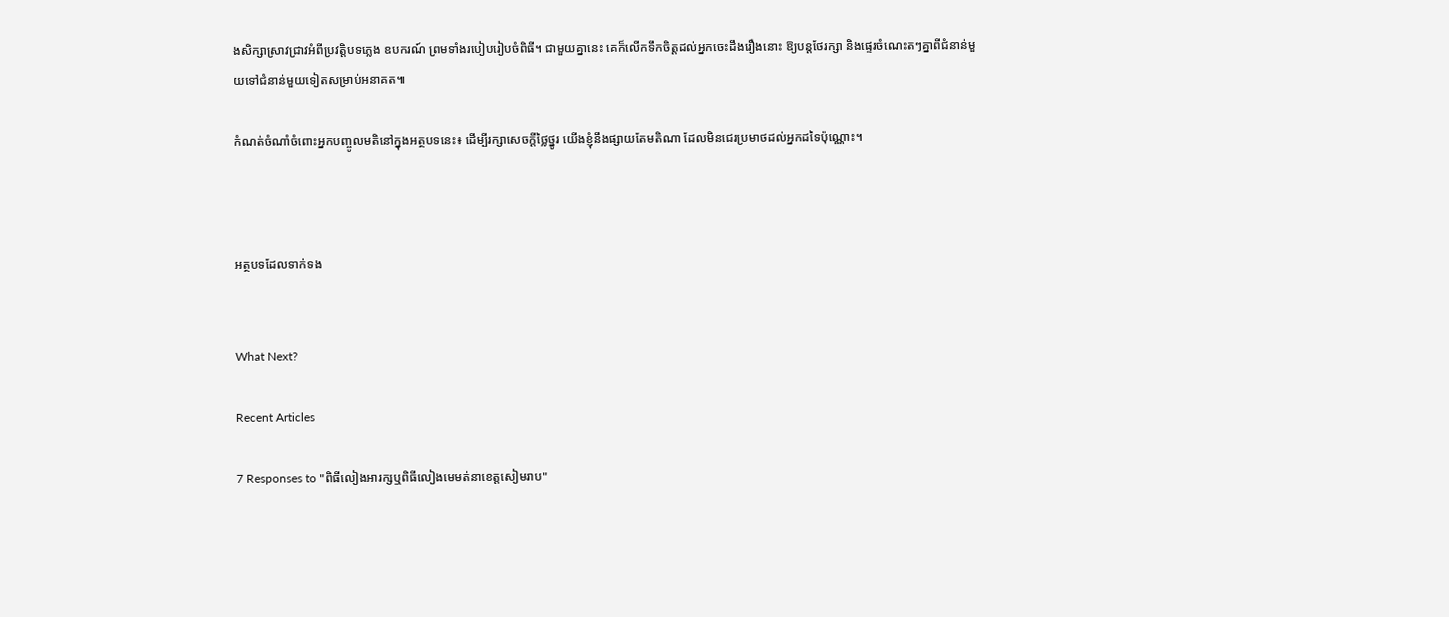ងសិក្សាស្រាវជ្រាវអំពីប្រវត្តិបទភ្លេង ឧបករណ៍ ព្រមទាំងរបៀបរៀបចំពិធី។ ជាមួយគ្នានេះ គេក៏លើកទឹកចិត្តដល់អ្នកចេះដឹងរឿងនោះ ឱ្យបន្តថែរក្សា និងផ្ទេរចំណេះតៗគ្នាពីជំនាន់មួយទៅជំនាន់មួយទៀតសម្រាប់អនាគត៕

កំណត់ចំណាំចំពោះអ្នកបញ្ចូលមតិនៅក្នុងអត្ថបទនេះ៖ ដើម្បីរក្សាសេចក្ដីថ្លៃថ្នូរ យើងខ្ញុំនឹងផ្សាយតែមតិណា ដែលមិនជេរប្រមាថដល់អ្នកដទៃប៉ុណ្ណោះ។



អត្ថបទដែលទាក់ទង


What Next?

Recent Articles

7 Responses to "ពិធីលៀងអារក្សឬពិធីលៀងមេមត់នាខេត្តសៀមរាប"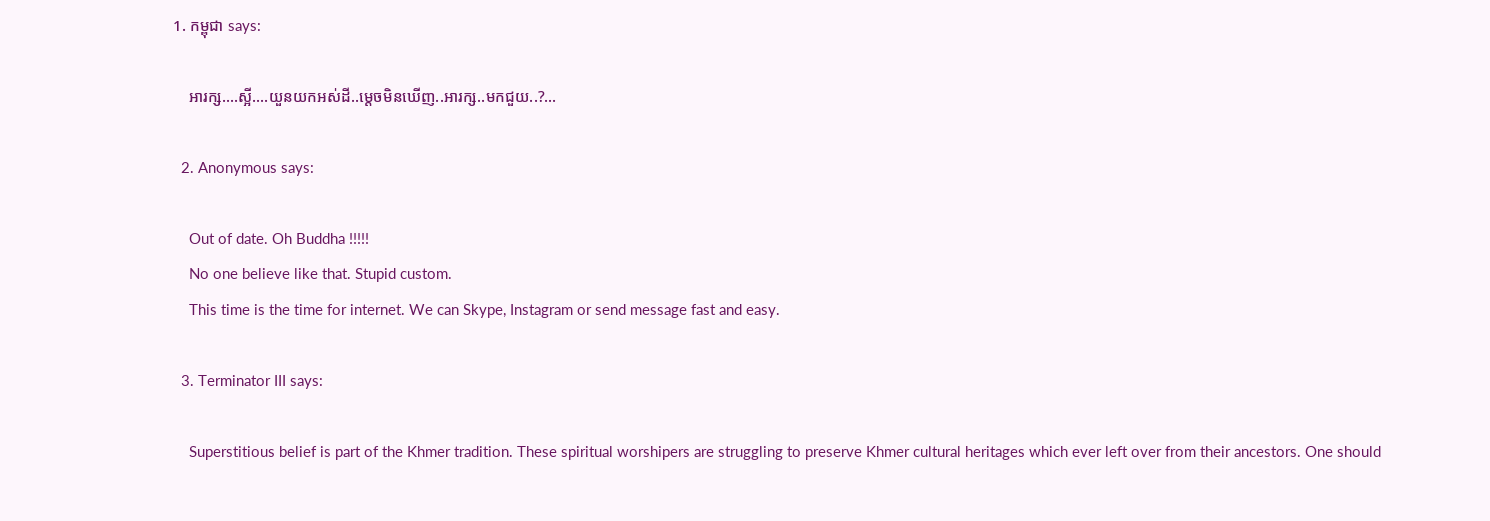1. កម្ពុជា says:

    អារក្ស….ស្អី….យួនយកអស់ដី..ម្តេចមិនឃើញ..អារក្ស..មកជួយ..?…

  2. Anonymous says:

    Out of date. Oh Buddha !!!!!
    No one believe like that. Stupid custom.
    This time is the time for internet. We can Skype, Instagram or send message fast and easy.

  3. Terminator III says:

    Superstitious belief is part of the Khmer tradition. These spiritual worshipers are struggling to preserve Khmer cultural heritages which ever left over from their ancestors. One should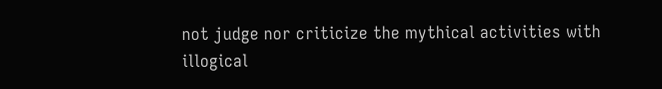not judge nor criticize the mythical activities with illogical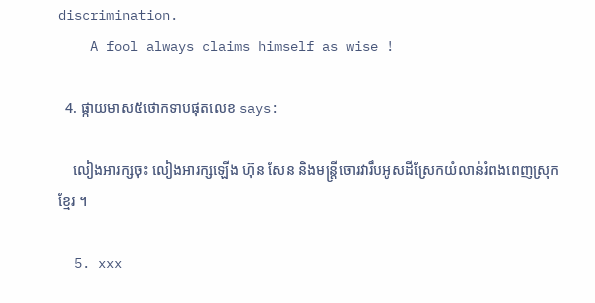discrimination.
    A fool always claims himself as wise !

  4. ផ្កាយមាស៥ថោកទាបផុតលេខ says:

    លៀងអារក្សចុះ លៀងអារក្សឡើង ហ៊ុន សែន និងមន្រ្តីចោរវារឹបអូសដីស្រែកយំលាន់រំពងពេញស្រុកខ្មែរ ។

  5. xxx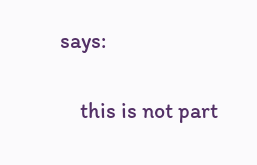says:

    this is not part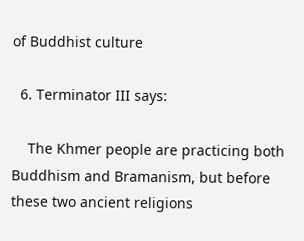of Buddhist culture

  6. Terminator III says:

    The Khmer people are practicing both Buddhism and Bramanism, but before these two ancient religions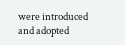were introduced and adopted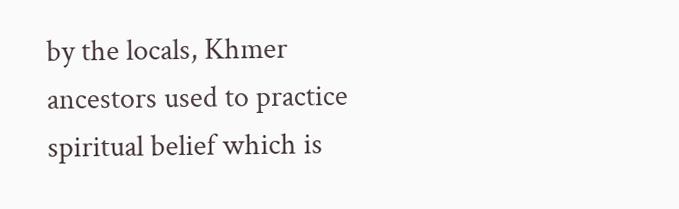by the locals, Khmer ancestors used to practice spiritual belief which is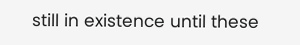still in existence until these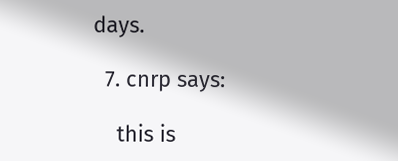days.

  7. cnrp says:

    this is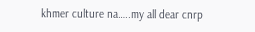khmer culture na…..my all dear cnrp